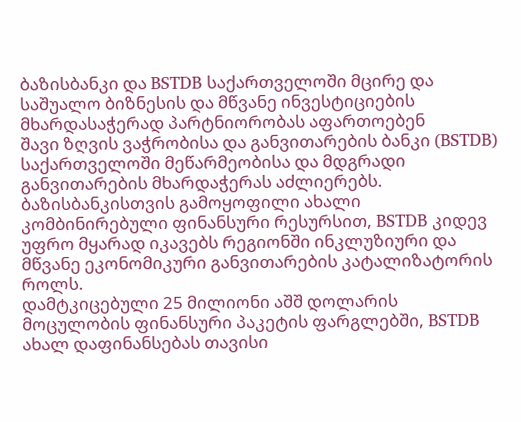ბაზისბანკი და BSTDB საქართველოში მცირე და საშუალო ბიზნესის და მწვანე ინვესტიციების მხარდასაჭერად პარტნიორობას აფართოებენ
შავი ზღვის ვაჭრობისა და განვითარების ბანკი (BSTDB) საქართველოში მეწარმეობისა და მდგრადი განვითარების მხარდაჭერას აძლიერებს. ბაზისბანკისთვის გამოყოფილი ახალი კომბინირებული ფინანსური რესურსით, BSTDB კიდევ უფრო მყარად იკავებს რეგიონში ინკლუზიური და მწვანე ეკონომიკური განვითარების კატალიზატორის როლს.
დამტკიცებული 25 მილიონი აშშ დოლარის მოცულობის ფინანსური პაკეტის ფარგლებში, BSTDB ახალ დაფინანსებას თავისი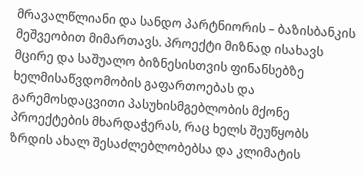მრავალწლიანი და სანდო პარტნიორის – ბაზისბანკის მეშვეობით მიმართავს. პროექტი მიზნად ისახავს მცირე და საშუალო ბიზნესისთვის ფინანსებზე ხელმისაწვდომობის გაფართოებას და გარემოსდაცვითი პასუხისმგებლობის მქონე პროექტების მხარდაჭერას, რაც ხელს შეუწყობს ზრდის ახალ შესაძლებლობებსა და კლიმატის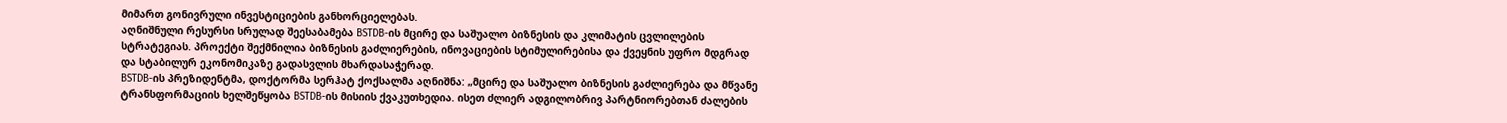მიმართ გონივრული ინვესტიციების განხორციელებას.
აღნიშნული რესურსი სრულად შეესაბამება BSTDB-ის მცირე და საშუალო ბიზნესის და კლიმატის ცვლილების სტრატეგიას. პროექტი შექმნილია ბიზნესის გაძლიერების, ინოვაციების სტიმულირებისა და ქვეყნის უფრო მდგრად და სტაბილურ ეკონომიკაზე გადასვლის მხარდასაჭერად.
BSTDB-ის პრეზიდენტმა, დოქტორმა სერჰატ ქოქსალმა აღნიშნა: „მცირე და საშუალო ბიზნესის გაძლიერება და მწვანე ტრანსფორმაციის ხელშეწყობა BSTDB-ის მისიის ქვაკუთხედია. ისეთ ძლიერ ადგილობრივ პარტნიორებთან ძალების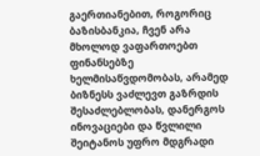გაერთიანებით, როგორიც ბაზისბანკია, ჩვენ არა მხოლოდ ვაფართოებთ ფინანსებზე ხელმისაწვდომობას, არამედ ბიზნესს ვაძლევთ გაზრდის შესაძლებლობას, დანერგოს ინოვაციები და წვლილი შეიტანოს უფრო მდგრადი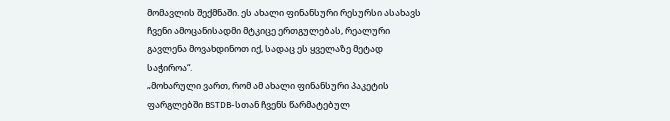მომავლის შექმნაში. ეს ახალი ფინანსური რესურსი ასახავს ჩვენი ამოცანისადმი მტკიცე ერთგულებას, რეალური გავლენა მოვახდინოთ იქ, სადაც ეს ყველაზე მეტად საჭიროა“.
„მოხარული ვართ, რომ ამ ახალი ფინანსური პაკეტის ფარგლებში BSTDB-სთან ჩვენს წარმატებულ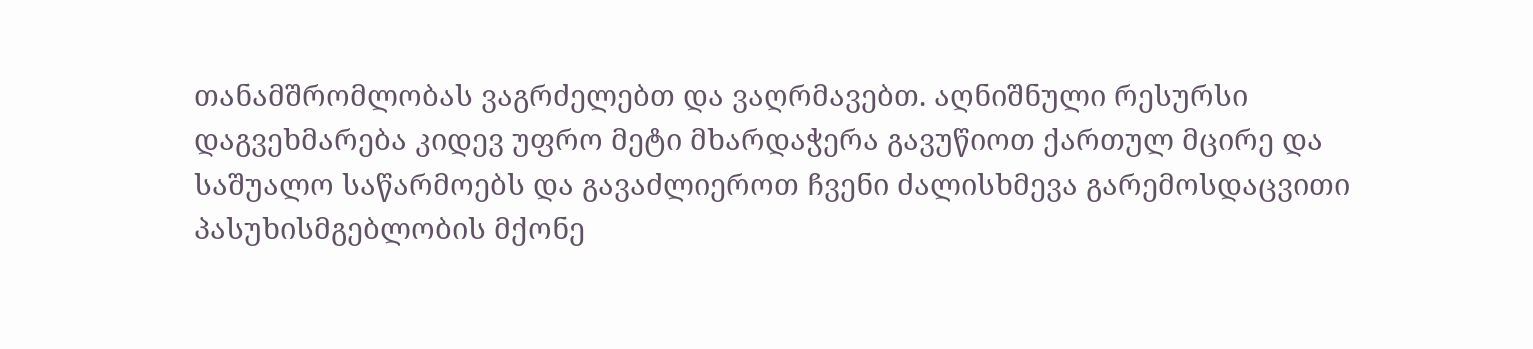თანამშრომლობას ვაგრძელებთ და ვაღრმავებთ. აღნიშნული რესურსი დაგვეხმარება კიდევ უფრო მეტი მხარდაჭერა გავუწიოთ ქართულ მცირე და საშუალო საწარმოებს და გავაძლიეროთ ჩვენი ძალისხმევა გარემოსდაცვითი პასუხისმგებლობის მქონე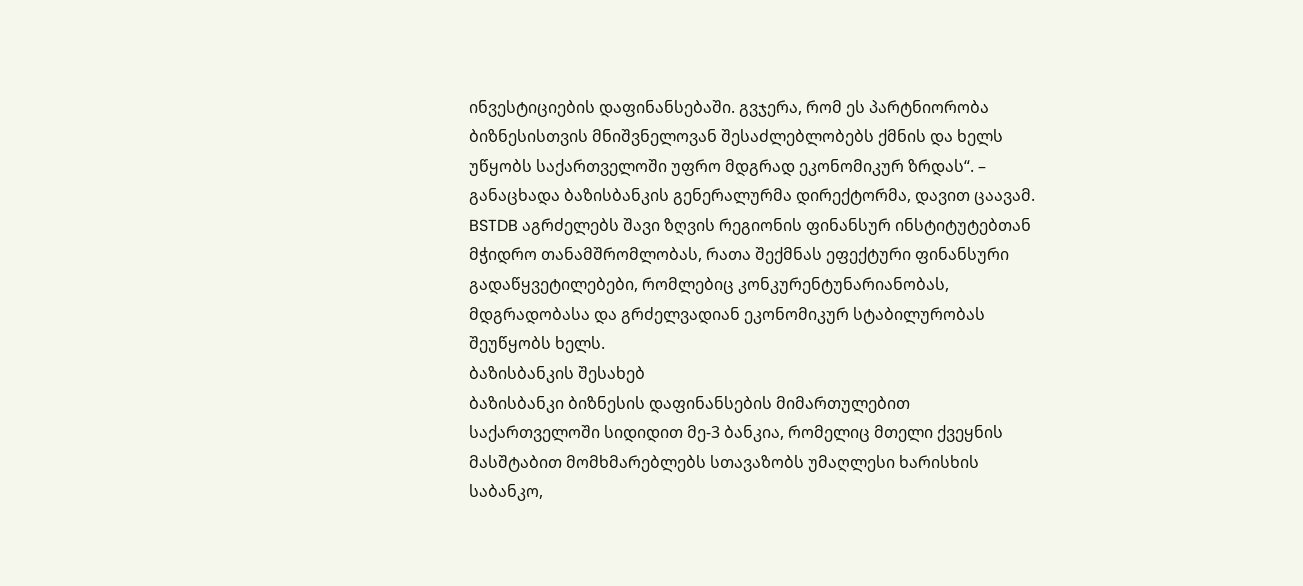ინვესტიციების დაფინანსებაში. გვჯერა, რომ ეს პარტნიორობა ბიზნესისთვის მნიშვნელოვან შესაძლებლობებს ქმნის და ხელს უწყობს საქართველოში უფრო მდგრად ეკონომიკურ ზრდას“. – განაცხადა ბაზისბანკის გენერალურმა დირექტორმა, დავით ცაავამ.
BSTDB აგრძელებს შავი ზღვის რეგიონის ფინანსურ ინსტიტუტებთან მჭიდრო თანამშრომლობას, რათა შექმნას ეფექტური ფინანსური გადაწყვეტილებები, რომლებიც კონკურენტუნარიანობას, მდგრადობასა და გრძელვადიან ეკონომიკურ სტაბილურობას შეუწყობს ხელს.
ბაზისბანკის შესახებ
ბაზისბანკი ბიზნესის დაფინანსების მიმართულებით საქართველოში სიდიდით მე-3 ბანკია, რომელიც მთელი ქვეყნის მასშტაბით მომხმარებლებს სთავაზობს უმაღლესი ხარისხის საბანკო,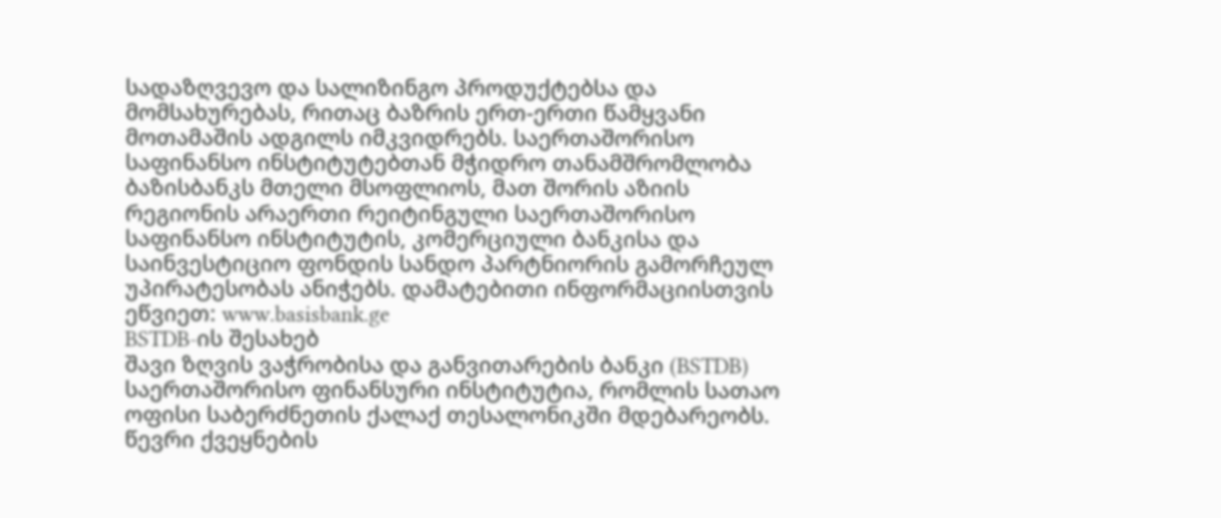სადაზღვევო და სალიზინგო პროდუქტებსა და მომსახურებას, რითაც ბაზრის ერთ-ერთი წამყვანი მოთამაშის ადგილს იმკვიდრებს. საერთაშორისო საფინანსო ინსტიტუტებთან მჭიდრო თანამშრომლობა ბაზისბანკს მთელი მსოფლიოს, მათ შორის აზიის რეგიონის არაერთი რეიტინგული საერთაშორისო საფინანსო ინსტიტუტის, კომერციული ბანკისა და საინვესტიციო ფონდის სანდო პარტნიორის გამორჩეულ უპირატესობას ანიჭებს. დამატებითი ინფორმაციისთვის ეწვიეთ: www.basisbank.ge
BSTDB-ის შესახებ
შავი ზღვის ვაჭრობისა და განვითარების ბანკი (BSTDB) საერთაშორისო ფინანსური ინსტიტუტია, რომლის სათაო ოფისი საბერძნეთის ქალაქ თესალონიკში მდებარეობს. წევრი ქვეყნების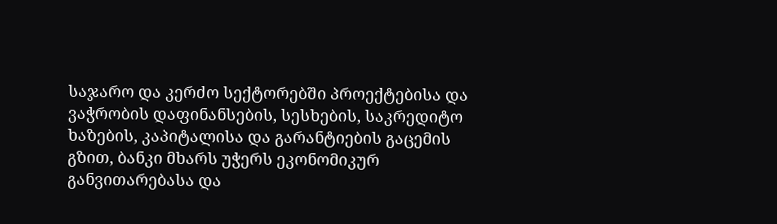საჯარო და კერძო სექტორებში პროექტებისა და ვაჭრობის დაფინანსების, სესხების, საკრედიტო ხაზების, კაპიტალისა და გარანტიების გაცემის გზით, ბანკი მხარს უჭერს ეკონომიკურ განვითარებასა და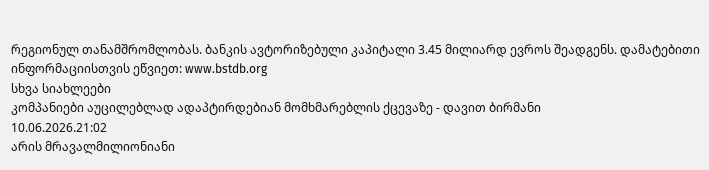რეგიონულ თანამშრომლობას. ბანკის ავტორიზებული კაპიტალი 3.45 მილიარდ ევროს შეადგენს. დამატებითი ინფორმაციისთვის ეწვიეთ: www.bstdb.org
სხვა სიახლეები
კომპანიები აუცილებლად ადაპტირდებიან მომხმარებლის ქცევაზე - დავით ბირმანი
10.06.2026.21:02
არის მრავალმილიონიანი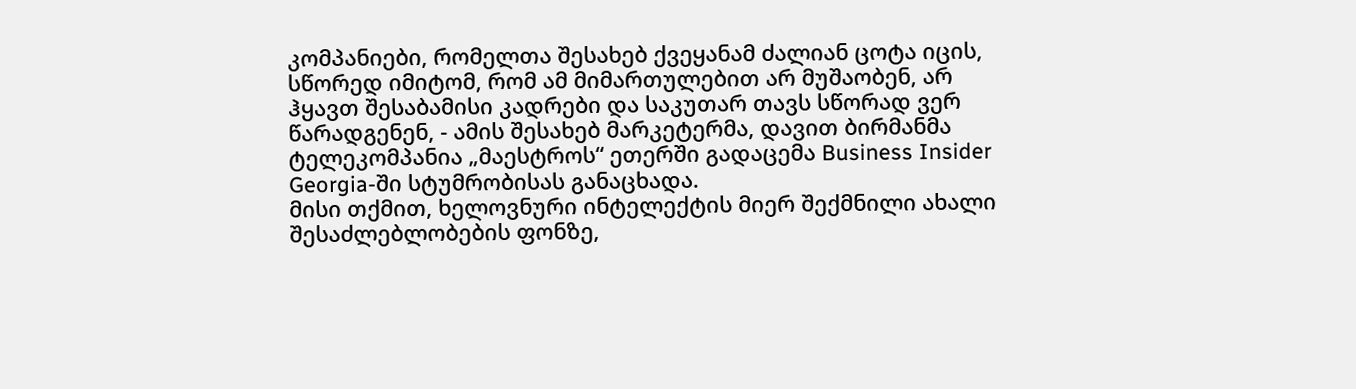კომპანიები, რომელთა შესახებ ქვეყანამ ძალიან ცოტა იცის, სწორედ იმიტომ, რომ ამ მიმართულებით არ მუშაობენ, არ ჰყავთ შესაბამისი კადრები და საკუთარ თავს სწორად ვერ წარადგენენ, - ამის შესახებ მარკეტერმა, დავით ბირმანმა ტელეკომპანია „მაესტროს“ ეთერში გადაცემა Business Insider Georgia-ში სტუმრობისას განაცხადა.
მისი თქმით, ხელოვნური ინტელექტის მიერ შექმნილი ახალი შესაძლებლობების ფონზე,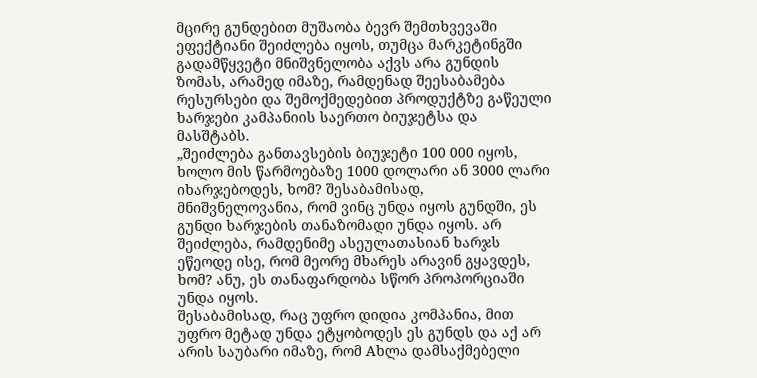მცირე გუნდებით მუშაობა ბევრ შემთხვევაში ეფექტიანი შეიძლება იყოს, თუმცა მარკეტინგში გადამწყვეტი მნიშვნელობა აქვს არა გუნდის ზომას, არამედ იმაზე, რამდენად შეესაბამება რესურსები და შემოქმედებით პროდუქტზე გაწეული ხარჯები კამპანიის საერთო ბიუჯეტსა და მასშტაბს.
„შეიძლება განთავსების ბიუჯეტი 100 000 იყოს, ხოლო მის წარმოებაზე 1000 დოლარი ან 3000 ლარი იხარჯებოდეს, ხომ? შესაბამისად, მნიშვნელოვანია, რომ ვინც უნდა იყოს გუნდში, ეს გუნდი ხარჯების თანაზომადი უნდა იყოს. არ შეიძლება, რამდენიმე ასეულათასიან ხარჯს ეწეოდე ისე, რომ მეორე მხარეს არავინ გყავდეს, ხომ? ანუ, ეს თანაფარდობა სწორ პროპორციაში უნდა იყოს.
შესაბამისად, რაც უფრო დიდია კომპანია, მით უფრო მეტად უნდა ეტყობოდეს ეს გუნდს და აქ არ არის საუბარი იმაზე, რომ Aხლა დამსაქმებელი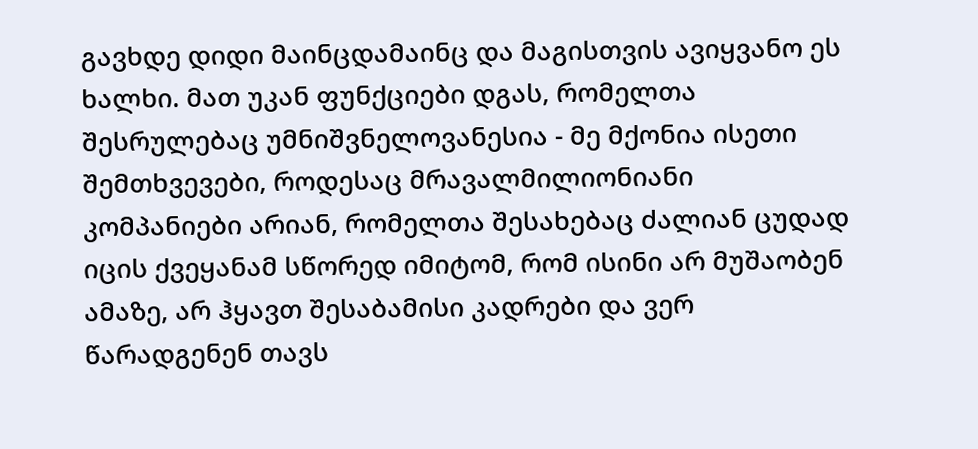გავხდე დიდი მაინცდამაინც და მაგისთვის ავიყვანო ეს ხალხი. მათ უკან ფუნქციები დგას, რომელთა შესრულებაც უმნიშვნელოვანესია - მე მქონია ისეთი შემთხვევები, როდესაც მრავალმილიონიანი კომპანიები არიან, რომელთა შესახებაც ძალიან ცუდად იცის ქვეყანამ სწორედ იმიტომ, რომ ისინი არ მუშაობენ ამაზე, არ ჰყავთ შესაბამისი კადრები და ვერ წარადგენენ თავს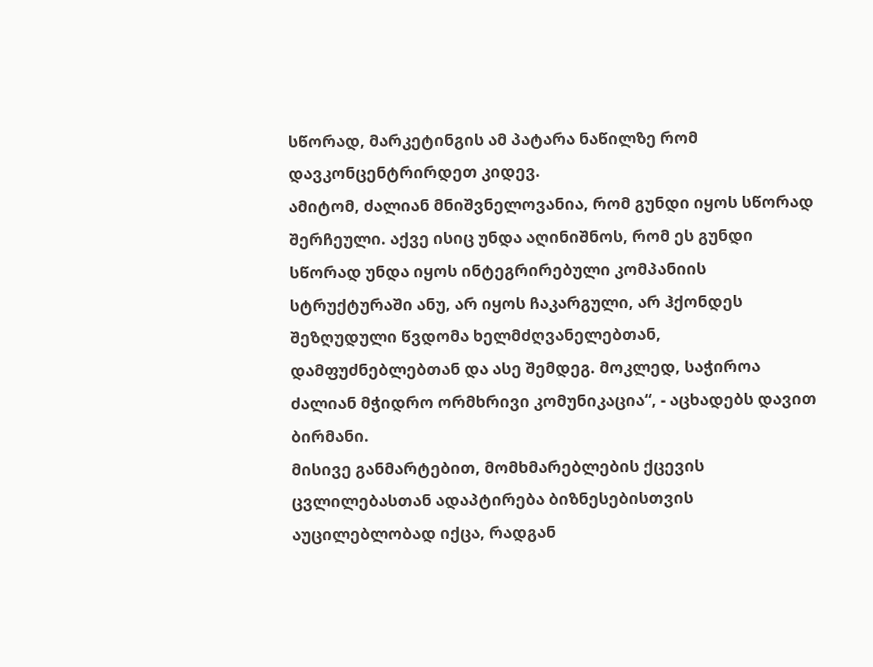სწორად, მარკეტინგის ამ პატარა ნაწილზე რომ დავკონცენტრირდეთ კიდევ.
ამიტომ, ძალიან მნიშვნელოვანია, რომ გუნდი იყოს სწორად შერჩეული. აქვე ისიც უნდა აღინიშნოს, რომ ეს გუნდი სწორად უნდა იყოს ინტეგრირებული კომპანიის სტრუქტურაში ანუ, არ იყოს ჩაკარგული, არ ჰქონდეს შეზღუდული წვდომა ხელმძღვანელებთან, დამფუძნებლებთან და ასე შემდეგ. მოკლედ, საჭიროა ძალიან მჭიდრო ორმხრივი კომუნიკაცია“, - აცხადებს დავით ბირმანი.
მისივე განმარტებით, მომხმარებლების ქცევის ცვლილებასთან ადაპტირება ბიზნესებისთვის აუცილებლობად იქცა, რადგან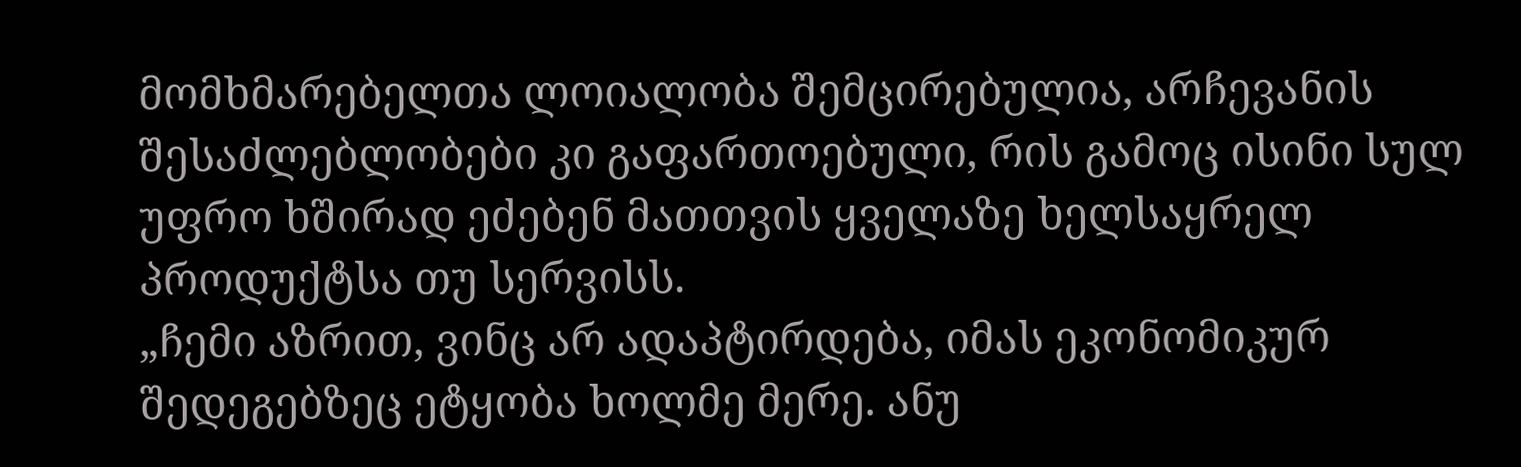მომხმარებელთა ლოიალობა შემცირებულია, არჩევანის შესაძლებლობები კი გაფართოებული, რის გამოც ისინი სულ უფრო ხშირად ეძებენ მათთვის ყველაზე ხელსაყრელ პროდუქტსა თუ სერვისს.
„ჩემი აზრით, ვინც არ ადაპტირდება, იმას ეკონომიკურ შედეგებზეც ეტყობა ხოლმე მერე. ანუ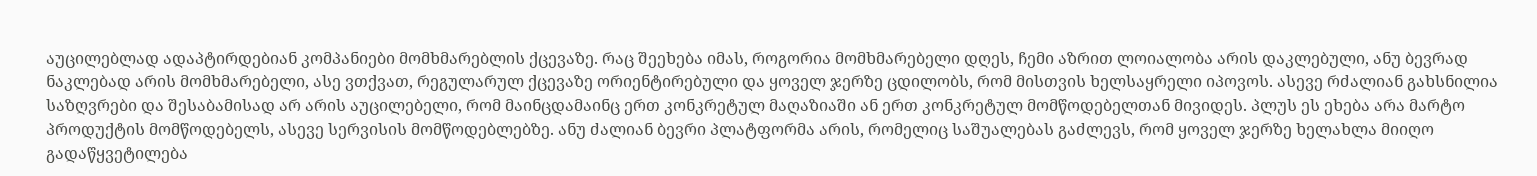აუცილებლად ადაპტირდებიან კომპანიები მომხმარებლის ქცევაზე. რაც შეეხება იმას, როგორია მომხმარებელი დღეს, ჩემი აზრით ლოიალობა არის დაკლებული, ანუ ბევრად ნაკლებად არის მომხმარებელი, ასე ვთქვათ, რეგულარულ ქცევაზე ორიენტირებული და ყოველ ჯერზე ცდილობს, რომ მისთვის ხელსაყრელი იპოვოს. ასევე რძალიან გახსნილია საზღვრები და შესაბამისად არ არის აუცილებელი, რომ მაინცდამაინც ერთ კონკრეტულ მაღაზიაში ან ერთ კონკრეტულ მომწოდებელთან მივიდეს. პლუს ეს ეხება არა მარტო პროდუქტის მომწოდებელს, ასევე სერვისის მომწოდებლებზე. ანუ ძალიან ბევრი პლატფორმა არის, რომელიც საშუალებას გაძლევს, რომ ყოველ ჯერზე ხელახლა მიიღო გადაწყვეტილება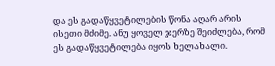და ეს გადაწყვეტილების წონა აღარ არის ისეთი მძიმე. ანუ ყოველ ჯერზე შეიძლება, რომ ეს გადაწყვეტილება იყოს ხელახალი.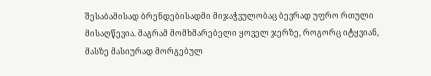შესაბამისად ბრენდებისადმი მიჯაჭვულობაც ბევრად უფრო რთული მისაღწევია. მაგრამ მომხმარებელი ყოველ ჯერზე, როგორც იტყვიან, მასზე მასიურად მორგებულ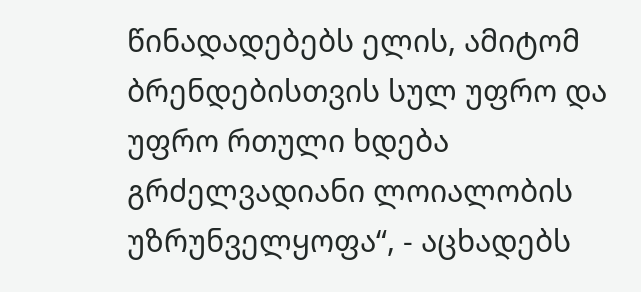წინადადებებს ელის, ამიტომ ბრენდებისთვის სულ უფრო და უფრო რთული ხდება გრძელვადიანი ლოიალობის უზრუნველყოფა“, - აცხადებს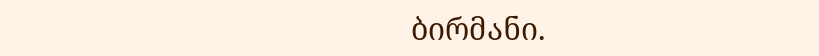ბირმანი.